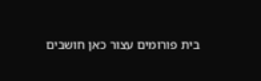בית פורומים עצור כאן חושבים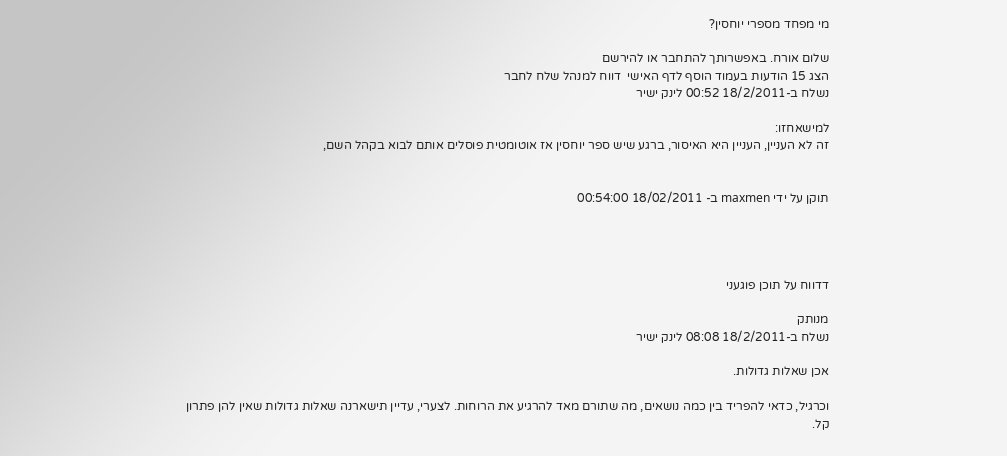מי מפחד מספרי יוחסין?

שלום אורח. באפשרותך להתחבר או להירשם
הצג 15 הודעות בעמוד הוסף לדף האישי  דווח למנהל שלח לחבר
נשלח ב-18/2/2011 00:52 לינק ישיר

למישאחזו:
זה לא העניין, העניין היא האיסור, ברגע שיש ספר יוחסין אז אוטומטית פוסלים אותם לבוא בקהל השם,


תוקן על ידי maxmen ב- 18/02/2011 00:54:00




דדווח על תוכן פוגעני

מנותק
נשלח ב-18/2/2011 08:08 לינק ישיר

אכן שאלות גדולות.

וכרגיל, כדאי להפריד בין כמה נושאים, מה שתורם מאד להרגיע את הרוחות. לצערי, עדיין תישארנה שאלות גדולות שאין להן פתרון קל.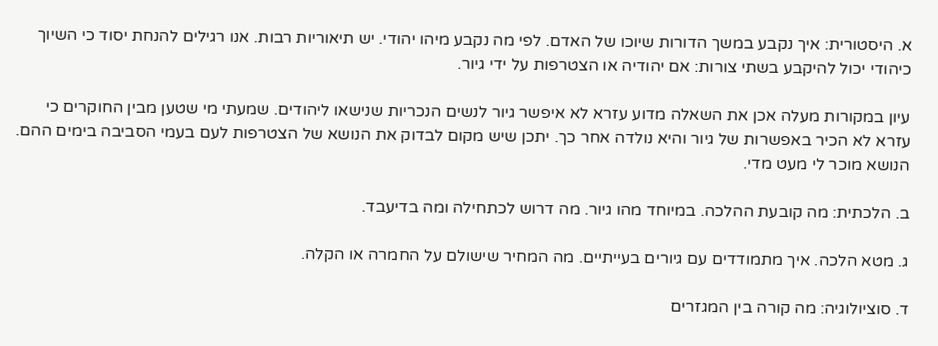א. היסטורית: איך נקבע במשך הדורות שיוכו של האדם. לפי מה נקבע מיהו יהודי. יש תיאוריות רבות. אנו רגילים להנחת יסוד כי השיוך כיהודי יכול להיקבע בשתי צורות: אם יהודיה או הצטרפות על ידי גיור.

עיון במקורות מעלה אכן את השאלה מדוע עזרא לא איפשר גיור לנשים הנכריות שנישאו ליהודים. שמעתי מי שטען מבין החוקרים כי עזרא לא הכיר באפשרות של גיור והיא נולדה אחר כך. יתכן שיש מקום לבדוק את הנושא של הצטרפות לעם בעמי הסביבה בימים ההם. הנושא מוכר לי מעט מדי.

ב. הלכתית: מה קובעת ההלכה. במיוחד מהו גיור. מה דרוש לכתחילה ומה בדיעבד.

ג. מטא הלכה. איך מתמודדים עם גיורים בעייתיים. מה המחיר שישולם על החמרה או הקלה.

ד. סוציולוגיה: מה קורה בין המגזרים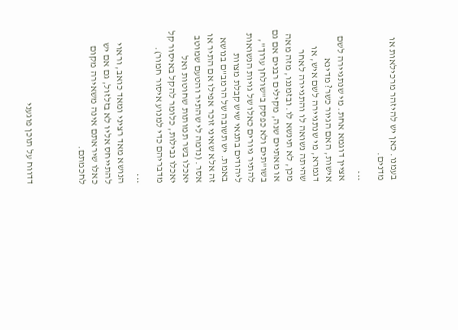בעמנו. כאן יש להיזהר מרכילאות או מדנים.

***
אציין דוגמא אחת. מי שנתגיירה לשם אישות, האם הגיור כשר? מדינא דגמרא, מי שנתגיירה לשם איש, או שהיתה נשואה לו והתגיירה לאחר מכן, לא תינשא לו. ובזמננו, מזה מאה או מאתיים שנה, מקילים רבנים אם גם בשו"תים ולא כפסק ב"שולחן ערוך", להתיר גיורים כאלו של גויות הנשואות ליהודים בתנאי שיש קבלת מצוות באמת. יש תשובה של הרמב"ם בנושא זה אלא שאיני זוכר אפילו אם התיר או אסר. (נדמה לי שהתיר והטעם שמוטב יאכלו בשר תמותות שחוטות ואל יאכלו נבילות, כלומר להקל באיסור קל מדבריהם כדי למנוע איסור חמור).

***
הנושא מאד רציני ומאד כואב, וראוי להתייחס אליו לא בזלזול, גם אם יש כאלו שיראתם אינה משאירה מקום לחכמתם.



דדווח על תוכן פוגעני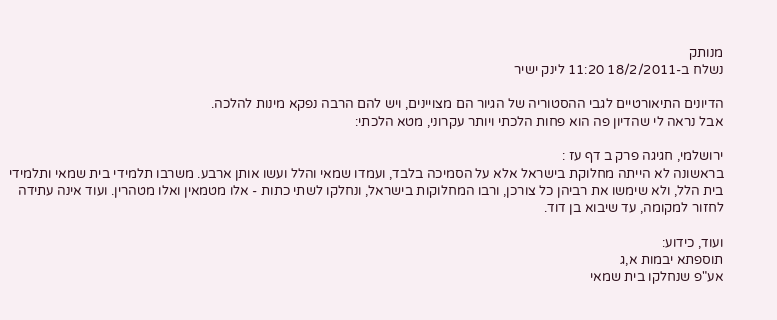מנותק
נשלח ב-18/2/2011 11:20 לינק ישיר

הדיונים התיאורטיים לגבי ההסטוריה של הגיור הם מצויינים, ויש להם הרבה נפקא מינות להלכה.
אבל נראה לי שהדיון פה הוא פחות הלכתי ויותר עקרוני, מטא הלכתי:

ירושלמי, חגיגה פרק ב דף עז :
בראשונה לא הייתה מחלוקת בישראל אלא על הסמיכה בלבד, ועמדו שמאי והלל ועשו אותן ארבע. משרבו תלמידי בית שמאי ותלמידי בית הלל, ולא שימשו את רביהן כל צורכן, ורבו המחלוקות בישראל, ונחלקו לשתי כתות - אלו מטמאין ואלו מטהרין. ועוד אינה עתידה לחזור למקומה, עד שיבוא בן דוד.

ועוד, כידוע:
תוספתא יבמות א,ג
אע"פ שנחלקו בית שמאי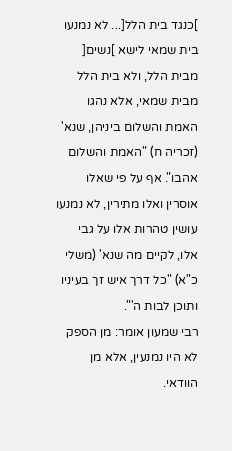]כנגד בית הלל[... לא נמנעו בית שמאי לישא ]נשים[ מבית הלל, ולא בית הלל מבית שמאי, אלא נהגו האמת והשלום ביניהן, שנא' (זכריה ח) "האמת והשלום אהבו". אף על פי שאלו אוסרין ואלו מתירין, לא נמנעו עושין טהרות אלו על גבי אלו, לקיים מה שנא' (משלי כ"א) "כל דרך איש זך בעיניו ותוכן לבות ה'".
רבי שמעון אומר: מן הספק לא היו נמנעין, אלא מן הוודאי.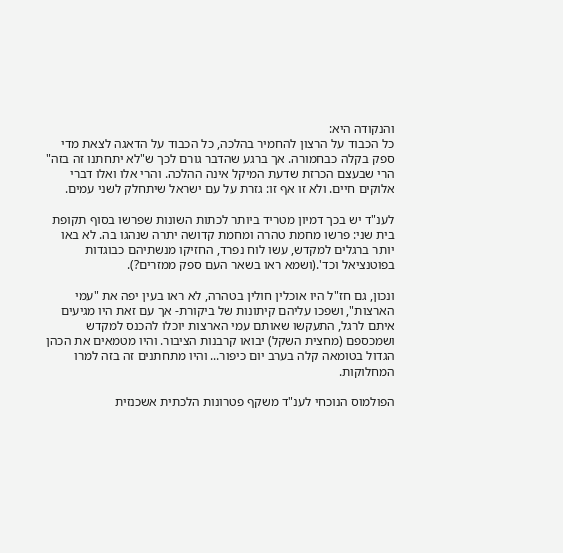והנקודה היא:
כל הכבוד על הרצון להחמיר בהלכה, כל הכבוד על הדאגה לצאת מדי ספק בקלה כבחמורה. אך ברגע שהדבר גורם לכך ש"לא יתחתנו זה בזה" הרי שבעצם הכרזת שדעת המיקל אינה ההלכה. והרי אלו ואלו דברי אלוקים חיים. ולא זו אף זו: גזרת על עם ישראל שיתחלק לשני עמים.

לענ"ד יש בכך דמיון מטריד ביותר לכתות השונות שפרשו בסוף תקופת בית שני: פרשו מחמת טהרה ומחמת קדושה יתרה שנהגו בה. לא באו יותר ברגלים למקדש, עשו לוח נפרד, החזיקו מנשתיהם כבוגדות בפוטנציאל וכד'.(ושמא ראו בשאר העם ספק ממזרים?).

ונכון, גם חז"ל היו אוכלין חולין בטהרה, לא ראו בעין יפה את "עמי הארצות", ושפכו עליהם קיתונות של ביקורת- אך עם זאת היו מגיעים איתם לרגל, התעקשו שאותם עמי הארצות יוכלו להכנס למקדש ושמכספם (מחצית השקל) יבואו קרבנות הציבור. והיו מטמאים את הכהן הגדול בטומאה קלה בערב יום כיפור... והיו מתחתנים זה בזה למרו המחלוקות.

הפולמוס הנוכחי לענ"ד משקף פטרונות הלכתית אשכנזית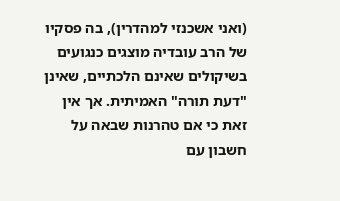(ואני אשכנזי למהדרין), בה פסקיו של הרב עובדיה מוצגים כנגועים בשיקולים שאינם הלכתיים, שאינן "דעת תורה" האמיתית. אך אין זאת כי אם טהרנות שבאה על חשבון עם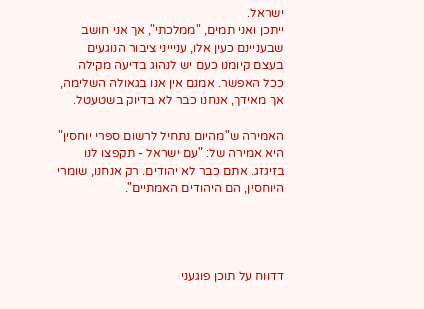ישראל.
ייתכן ואני תמים, "ממלכתי", אך אני חושב שבעניינם כעין אלו, עניייני ציבור הנוגעים בעצם קיומנו כעם יש לנהוג בדיעה מקילה ככל האפשר. אמנם אין אנו בגאולה השלימה, אך מאידך, אנחנו כבר לא בדיוק בשטעטל.

האמירה ש"מהיום נתחיל לרשום ספרי יוחסין" היא אמירה של: "עם ישראל - תקפצו לנו בזיגזג. אתם כבר לא יהודים. רק אנחנו, שומרי היוחסין, הם היהודים האמתיים".




דדווח על תוכן פוגעני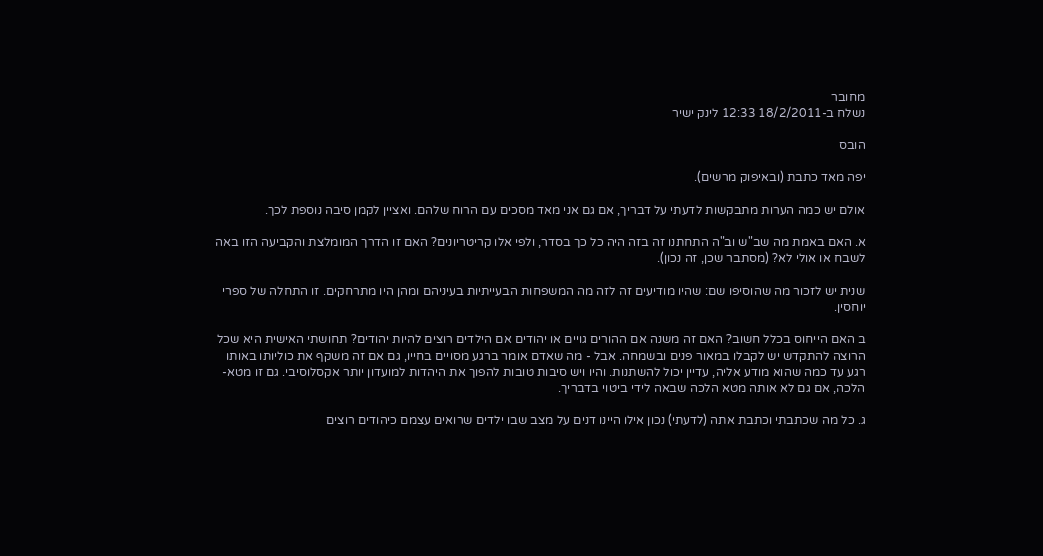מחובר
נשלח ב-18/2/2011 12:33 לינק ישיר

הובס

יפה מאד כתבת (ובאיפוק מרשים).

אולם יש כמה הערות מתבקשות לדעתי על דבריך, אם גם אני מאד מסכים עם הרוח שלהם. ואציין לקמן סיבה נוספת לכך.

א. האם באמת מה שב"ש וב"ה התחתנו זה בזה היה כל כך בסדר, ולפי אלו קריטריונים? האם זו הדרך המומלצת והקביעה הזו באה לשבח או אולי לא? (מסתבר שכן, זה נכון).

שנית יש לזכור מה שהוסיפו שם: שהיו מודיעים זה לזה מה המשפחות הבעייתיות בעיניהם ומהן היו מתרחקים. זו התחלה של ספרי יוחסין.

ב האם הייחוס בכלל חשוב? האם זה משנה אם ההורים גויים או יהודים אם הילדים רוצים להיות יהודים? תחושתי האישית היא שכל הרוצה להתקדש יש לקבלו במאור פנים ובשמחה. אבל - מה שאדם אומר ברגע מסויים בחייו, גם אם זה משקף את כוליותו באותו רגע עד כמה שהוא מודע אליה, עדיין יכול להשתנות. והיו ויש סיבות טובות להפוך את היהדות למועדון יותר אקסלוסיבי. גם זו מטא-הלכה, אם גם לא אותה מטא הלכה שבאה לידי ביטוי בדבריך.

ג. כל מה שכתבתי וכתבת אתה (לדעתי) נכון אילו היינו דנים על מצב שבו ילדים שרואים עצמם כיהודים רוצים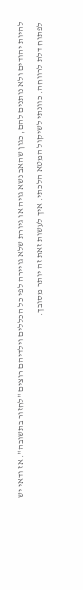להיות יהודים ולא נותנים להם, כגון שהאב נשא גויה או גיורת שלא גויירה לפי כל הכללים וילדיהם רוצים "לחזור בתשובה". אז ודאי יש לפתוח דלת לרווחה. כוונתי לשיקול המטא הלכתי. איך לעשות זאת זה יותר מסובך.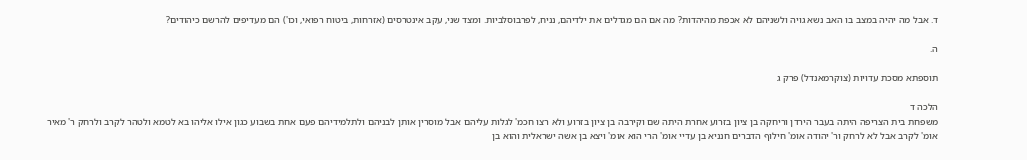ד. אבל מה יהיה במצב בו האב נשא גויה ולשניהם לא אכפת מהיהדות? מה אם הם מגדלים את ילדיהם, נניח, לפרבוסלביות. ומצד שני, עקב אינטרסים (אזרחות, ביטוח רפואי, וכו') הם מעדיפים להרשם כיהודים?

ה.

תוספתא מסכת עדויות (צוקרמאנדל) פרק ג

הלכה ד
משפחת בית הצריפה היתה בעבר הירדן וריחקה בן ציון בזרוע אחרת היתה שם וקירבה בן ציון בזרוע ולא רצו חכמ' לגלות עליהם אבל מוסרין אותן לבניהם ולתלמידיהם פעם אחת בשבוע כגון אילו אליהו בא לטמא ולטהר לקרב ולרחק ר' מאיר אומ' לקרב אבל לא לרחק ור' יהודה אומ' חילוף הדברים חנניא בן עדיי אומ' הרי הוא אומ' ויצא בן אשה ישראלית והוא בן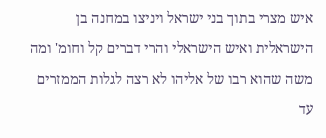איש מצרי בתוך בני ישראל ויניצו במחנה בן הישראלית ואיש הישראלי והרי דברים קל וחומ' ומה משה שהוא רבו של אליהו לא רצה לגלות הממזרים עד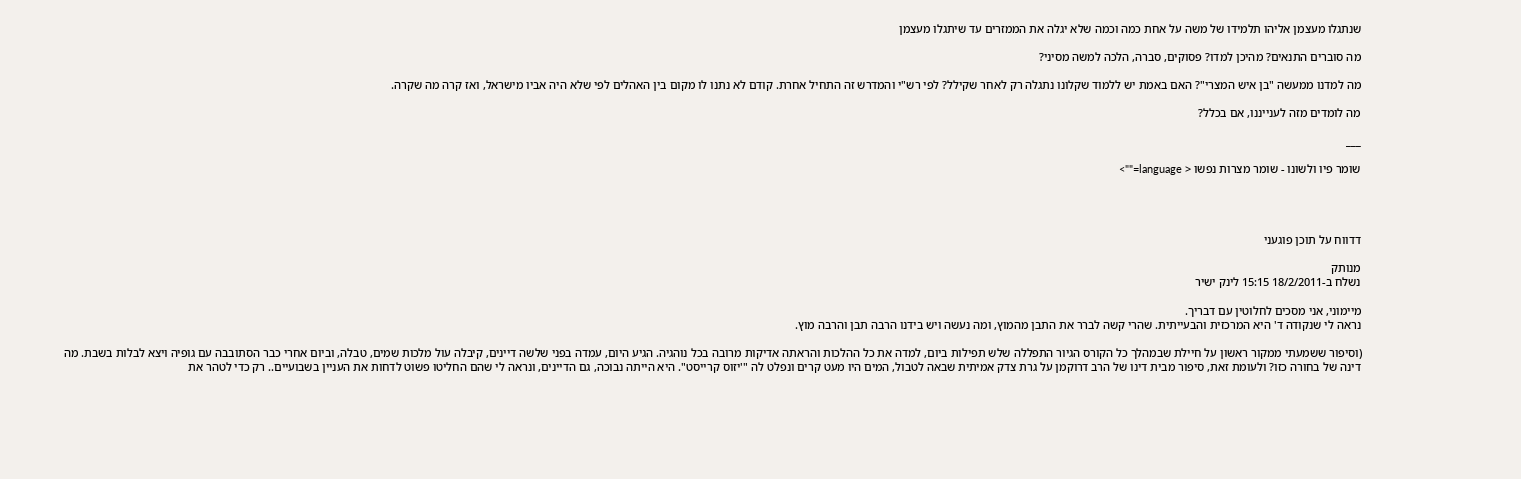שנתגלו מעצמן אליהו תלמידו של משה על אחת כמה וכמה שלא יגלה את הממזרים עד שיתגלו מעצמן

מה סוברים התנאים? מהיכן למדו? פסוקים, סברה, הלכה למשה מסיני?

מה למדנו ממעשה "בן איש המצרי"? האם באמת יש ללמוד שקלונו נתגלה רק לאחר שקילל? לפי רש"י והמדרש זה התחיל אחרת. קודם לא נתנו לו מקום בין האהלים לפי שלא היה אביו מישראל, ואז קרה מה שקרה.

מה לומדים מזה לענייננו, אם בכלל?

___

שומר פיו ולשונו - שומר מצרות נפשו < language="">




דדווח על תוכן פוגעני

מנותק
נשלח ב-18/2/2011 15:15 לינק ישיר

מיימוני, אני מסכים לחלוטין עם דבריך.
נראה לי שנקודה ד' היא המרכזית והבעייתית. שהרי קשה לברר את התבן מהמוץ, ומה נעשה ויש בידנו הרבה תבן והרבה מוץ.

(וסיפור ששמעתי ממקור ראשון על חיילת שבמהלך כל הקורס הגיור התפללה שלש תפילות ביום, למדה את כל ההלכות והראתה אדיקות מרובה בכל נוהגיה. הגיע היום, עמדה בפני שלשה דיינים, קיבלה עול מלכות שמים, טבלה, וביום אחרי כבר הסתובבה עם גופיה ויצא לבלות בשבת. מה דינה של בחורה כזו? ולעומת זאת, סיפור מבית דינו של הרב דרוקמן על גרת צדק אמיתית שבאה לטבול, המים היו מעט קרים ונפלט לה "'יזוס קרייסט". היא הייתה נבוכה, גם הדיינים, ונראה לי שהם החליטו פשוט לדחות את העניין בשבועיים.. רק כדי לטהר את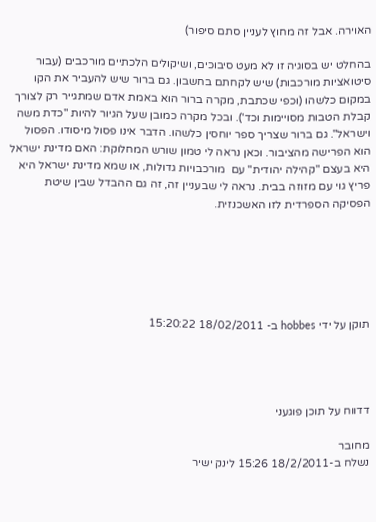האוירה. אבל זה מחוץ לעניין סתם סיפור)

בהחלט יש בסוגיה זו לא מעט סיבוכים, ושיקולים הלכתיים מורכבים (עבור סיטואציות מורכבות) שיש לקחתם בחשבון. גם ברור שיש להעביר את הקו במקום כלשהו (וכפי שכתבת, מקרה ברור הוא באמת אדם שמתגייר רק לצורך קבלת הטבות מסויימות וכד'). ובכל מקרה כמובן שעל הגיור להיות "כדת משה וישראל". גם ברור שצריך ספר יוחסין כלשהו. הדבר אינו פסול מיסודו. הפסול הוא הפרישה מהציבור. וכאן נראה לי טמון שורש המחלוקת: האם מדינת ישראל היא בעצם "קהילה יהודית" עם  מורכבויות גדולות, או שמא מדינת ישראל היא פריץ גוי עם מזוזה בבית. נראה לי שבעניין זה, זה גם ההבדל שבין שיטת הפסיקה הספרדית לזו האשכנזית.






תוקן על ידי hobbes ב- 18/02/2011 15:20:22




דדווח על תוכן פוגעני

מחובר
נשלח ב-18/2/2011 15:26 לינק ישיר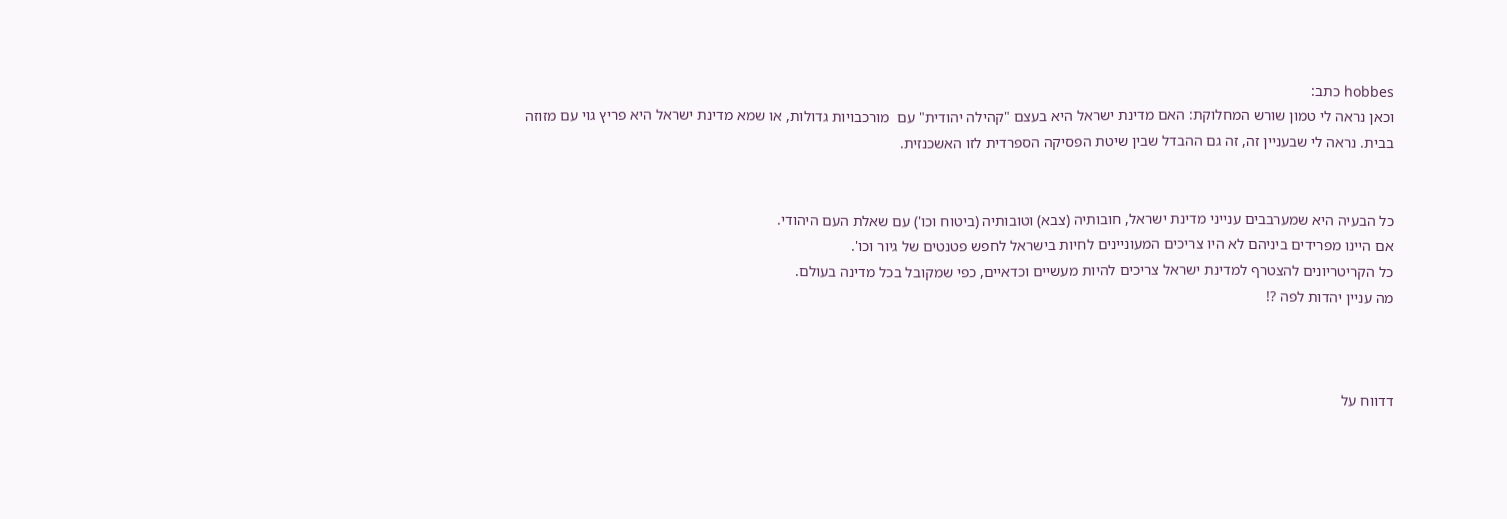hobbes כתב:
וכאן נראה לי טמון שורש המחלוקת: האם מדינת ישראל היא בעצם "קהילה יהודית" עם  מורכבויות גדולות, או שמא מדינת ישראל היא פריץ גוי עם מזוזה בבית. נראה לי שבעניין זה, זה גם ההבדל שבין שיטת הפסיקה הספרדית לזו האשכנזית.


כל הבעיה היא שמערבבים ענייני מדינת ישראל, חובותיה (צבא) וטובותיה (ביטוח וכו') עם שאלת העם היהודי.
אם היינו מפרידים ביניהם לא היו צריכים המעוניינים לחיות בישראל לחפש פטנטים של גיור וכו'.
כל הקריטריונים להצטרף למדינת ישראל צריכים להיות מעשיים וכדאיים, כפי שמקובל בכל מדינה בעולם.
מה עניין יהדות לפה ?!



דדווח על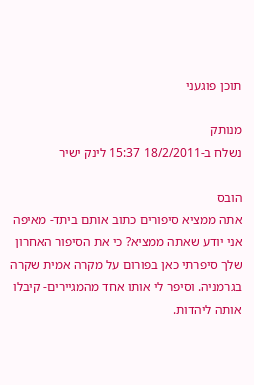תוכן פוגעני

מנותק
נשלח ב-18/2/2011 15:37 לינק ישיר

הובס
אתה ממציא סיפורים כתוב אותם ביתד- מאיפה אני יודע שאתה ממציא? כי את הסיפור האחרון שלך סיפרתי כאן בפורום על מקרה אמית שקרה בגרמניה. וסיפר לי אותו אחד מהמגיירים- קיבלו אותה ליהדות.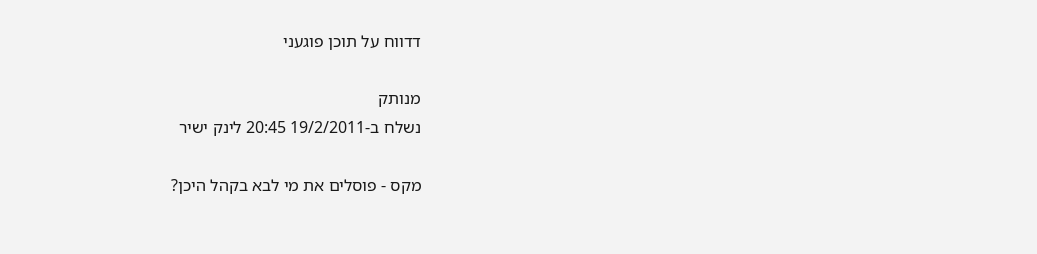דדווח על תוכן פוגעני

מנותק
נשלח ב-19/2/2011 20:45 לינק ישיר

מקס - פוסלים את מי לבא בקהל היכן?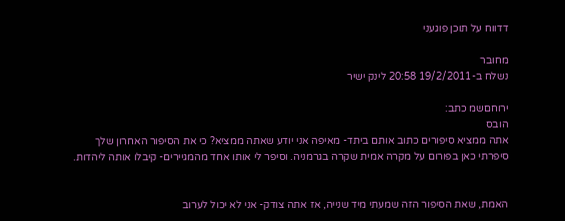דדווח על תוכן פוגעני

מחובר
נשלח ב-19/2/2011 20:58 לינק ישיר

ירוחםשמ כתב:
הובס
אתה ממציא סיפורים כתוב אותם ביתד- מאיפה אני יודע שאתה ממציא? כי את הסיפור האחרון שלך סיפרתי כאן בפורום על מקרה אמית שקרה בגרמניה. וסיפר לי אותו אחד מהמגיירים- קיבלו אותה ליהדות.


האמת, שאת הסיפור הזה שמעתי מיד שנייה, אז אתה צודק- אני לא יכול לערוב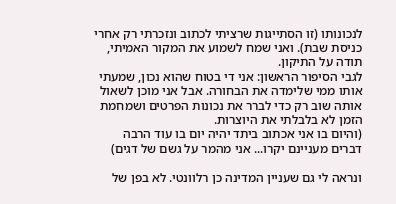לנכונותו (זו הסתייגות שרציתי לכתוב ונזכרתי רק אחרי כניסת שבת). ואני שמח לשמוע את המקור האמיתי, תודה על התיקון.
לגבי הסיפור הראשון: אני די בטוח שהוא נכון, שמעתי אותו ממי שלימדה את הבחורה. אבל אני מוכן לשאול אותה שוב רק כדי לברר את נכונות הפרטים ושמחמת הזמן לא בלבלתי את היוצרות.
(והיום בו אני אכתוב ביתד יהיה יום בו עוד הרבה דברים מעניינם יקרו... אני מהמר על גשם של דגים)

ונראה לי גם שעניין המדינה כן רלוונטי. לא בפן של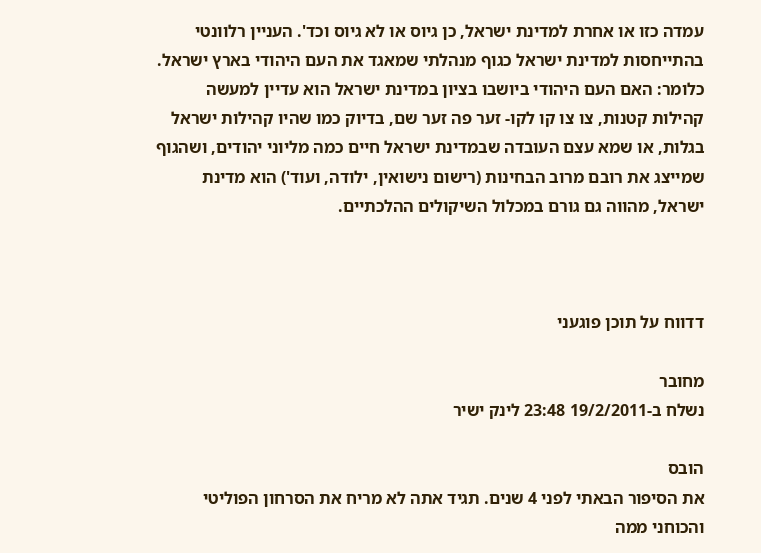עמדה כזו או אחרת למדינת ישראל, כן גיוס או לא גיוס וכד'. העניין רלוונטי בהתייחסות למדינת ישראל כגוף מנהלתי שמאגד את העם היהודי בארץ ישראל. כלומר: האם העם היהודי ביושבו בציון במדינת ישראל הוא עדיין למעשה קהילות קטנות, צו צו קו לקו- זער פה זער שם, בדיוק כמו שהיו קהילות ישראל בגלות, או שמא עצם העובדה שבמדינת ישראל חיים כמה מליוני יהודים, ושהגוף שמייצג את רובם מרוב הבחינות (רישום נישואין, ילודה, ועוד') הוא מדינת ישראל, מהווה גם גורם במכלול השיקולים ההלכתיים.



דדווח על תוכן פוגעני

מחובר
נשלח ב-19/2/2011 23:48 לינק ישיר

הובס
את הסיפור הבאתי לפני 4 שנים. תגיד אתה לא מריח את הסרחון הפוליטי והכוחני ממה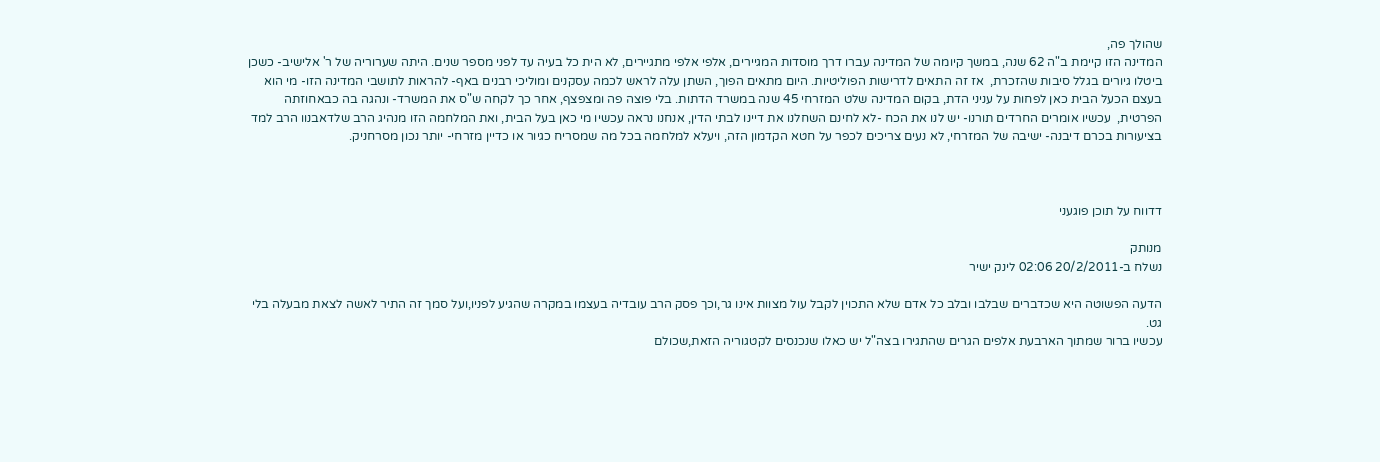שהולך פה,
המדינה הזו קיימת ב"ה 62 שנה, במשך קיומה של המדינה עברו דרך מוסדות המגיירים, אלפי אלפי מתגיירים, לא הית כל בעיה עד לפני מספר שנים. היתה שערוריה של ר' אלישיב- כשכן ביטלו גיורים בגלל סיבות שהזכרת,  אז זה התאים לדרישות הפוליטיות. היום מתאים הפוך, השתן עלה לראש לכמה עסקנים ומוליכי רבנים באף- להראות לתושבי המדינה הזו- מי הוא בעצם הכעל הבית כאן לפחות על עניני הדת, בקום המדינה שלט המזרחי 45 שנה במשרד הדתות. בלי פוצה פה ומצפצף, אחר כך לקחה ש"ס את המשרד- ונהגה בה כבאחוזתה הפרטית,  עכשיו אומרים החרדים תורנו- יש לנו את הכח -לא לחינם השחלנו את דיינו לבתי הדין, אנחנו נראה עכשיו מי כאן בעל הבית, ואת המלחמה הזו מנהיג הרב שלדאבנוו הרב למד בציעורות בכרם דיבנה- ישיבה של המזרחי, לא נעים צריכים לכפר על חטא הקדמון הזה, ויעלא למלחמה בכל מה שמסריח כגיור או כדיין מזרחי- יותר נכון מסרחניק.



דדווח על תוכן פוגעני

מנותק
נשלח ב-20/2/2011 02:06 לינק ישיר

הדעה הפשוטה היא שכדברים שבלבו ובלב כל אדם שלא התכוין לקבל עול מצוות אינו גר,וכך פסק הרב עובדיה בעצמו במקרה שהגיע לפניו,ועל סמך זה התיר לאשה לצאת מבעלה בלי גט.
עכשיו ברור שמתוך הארבעת אלפים הגרים שהתגירו בצה"ל יש כאלו שנכנסים לקטגוריה הזאת,שכולם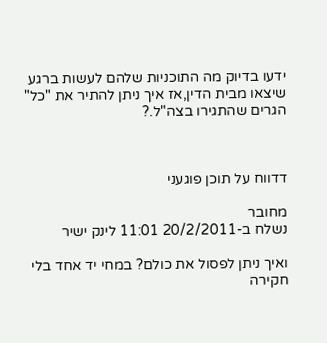ידעו בדיוק מה התוכניות שלהם לעשות ברגע שיצאו מבית הדין,אז איך ניתן להתיר את "כל" הגרים שהתגירו בצה"ל.?



דדווח על תוכן פוגעני

מחובר
נשלח ב-20/2/2011 11:01 לינק ישיר

ואיך ניתן לפסול את כולם? במחי יד אחד בלי חקירה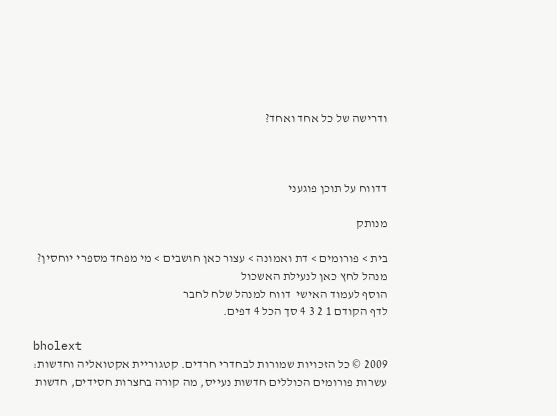ודרישה של כל אחד ואחד?



דדווח על תוכן פוגעני

מנותק

בית > פורומים > דת ואמונה > עצור כאן חושבים > מי מפחד מספרי יוחסין?
מנהל לחץ כאן לנעילת האשכול
הוסף לעמוד האישי  דווח למנהל שלח לחבר
לדף הקודם 1 2 3 4 סך הכל 4 דפים.

bholext
2009 © כל הזכויות שמורות לבחדרי חרדים. קטגוריית אקטואליה וחדשות: עשרות פורומים הכוללים חדשות נעייס, מה קורה בחצרות חסידים, חדשות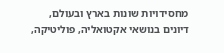מחסידויות שונות בארץ ובעולם, דיונים בנושאי אקטואליה, פוליטיקה,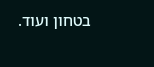בטחון ועוד.